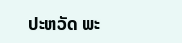ປະຫວັດ ພະ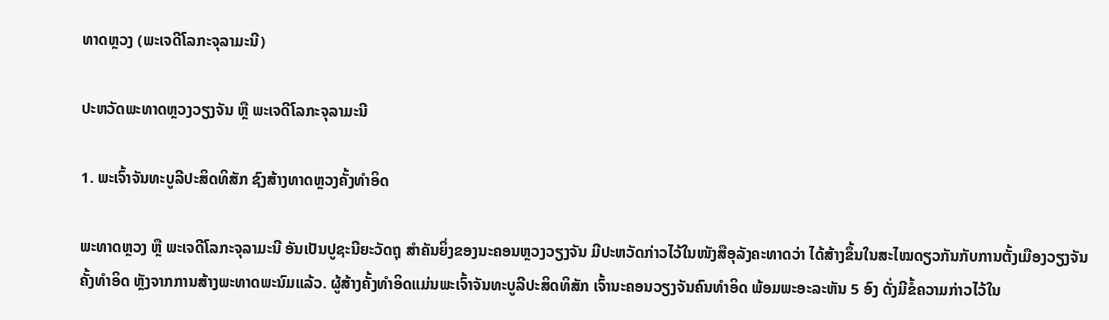ທາດຫຼວງ (ພະເຈດີໂລກະຈຸລາມະນີ)

ປະຫວັດພະທາດຫຼວງວຽງຈັນ ຫຼື ພະເຈດີໂລກະຈຸລາມະນີ

1. ພະເຈົ້າຈັນທະບູລີປະສິດທິສັກ ຊົງສ້າງທາດຫຼວງຄັ້ງທຳອິດ

ພະທາດຫຼວງ ຫຼື ພະເຈດີໂລກະຈຸລາມະນີ ອັນເປັນປູຊະນີຍະວັດຖຸ ສຳຄັນຍິ່ງຂອງນະຄອນຫຼວງວຽງຈັນ ມີປະຫວັດກ່າວໄວ້ໃນໜັງສືອຸລັງຄະທາດວ່າ ໄດ້ສ້າງຂຶ້ນໃນສະໄໝດຽວກັນກັບການຕັ້ງເມືອງວຽງຈັນຄັ້ງທຳອິດ ຫຼັງຈາກການສ້າງພະທາດພະນົມແລ້ວ. ຜູ້ສ້າງຄັ້ງທຳອິດແມ່ນພະເຈົ້າຈັນທະບູລີປະສິດທິສັກ ເຈົ້ານະຄອນວຽງຈັນຄົນທຳອິດ ພ້ອມພະອະລະຫັນ 5 ອົງ ດັ່ງມີຂໍ້ຄວາມກ່າວໄວ້ໃນ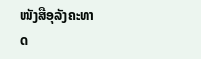ໜັງສືອຸລັງຄະທາດ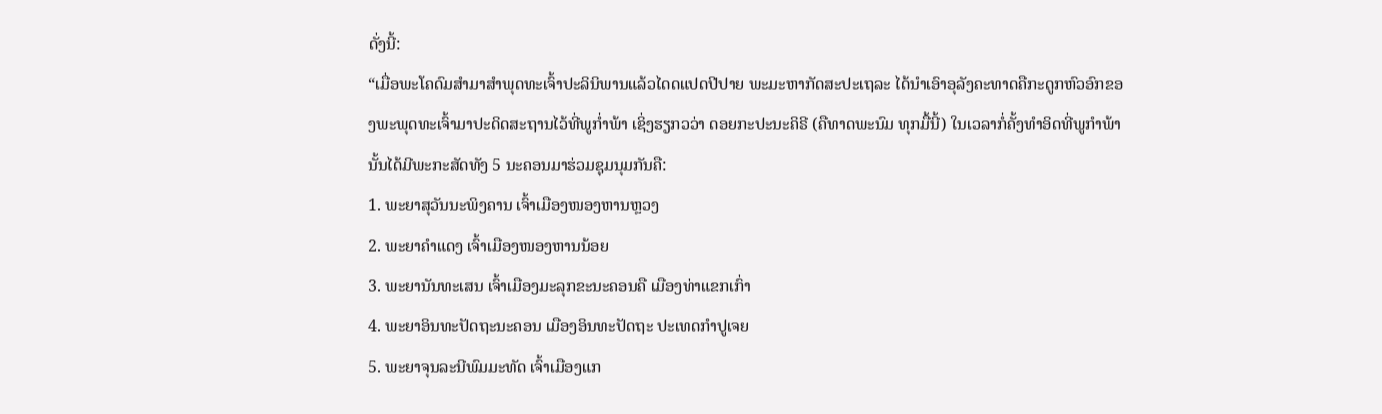ດັ່ງນີ້:
“ເມື່ອພະໂຄດົມສຳມາສຳພຸດທະເຈົ້າປະລິນິພານແລ້ວໄດດແປດປີປາຍ ພະມະຫາກັດສະປະເຖລະ ໄດ້ນຳເອົາອຸລັງຄະທາດຄືກະດູກຫົວອົກຂອງພະພຸດທະເຈົ້າມາປະດິດສະຖານໄວ້ທີ່ພູກ່ຳພ້າ ເຊິ່ງຮຽກວວ່າ ດອຍກະປະນະຄິຣີ (ຄືທາດພະນົມ ທຸກມື້ນີ້) ໃນເວລາກໍ່ຄັ້ງທຳອິດທີ່ພູກຳພ້ານັ້ນໄດ້ມີພະກະສັດທັງ 5 ນະຄອນມາຮ່ວມຊຸມນຸມກັນຄື:
1. ພະຍາສຸວັນນະພິງຄານ ເຈົ້າເມືອງໜອງຫານຫຼວງ
2. ພະຍາຄຳແດງ ເຈົ້າເມືອງໜອງຫານນ້ອຍ
3. ພະຍານັນທະເສນ ເຈົ້າເມືອງມະລຸກຂະນະຄອນຄື ເມືອງທ່າແຂກເກົ່າ
4. ພະຍາອິນທະປັດຖະນະຄອນ ເມືອງອິນທະປັດຖະ ປະເທດກຳປູເຈຍ
5. ພະຍາຈຸນລະນີພົມມະທັດ ເຈົ້າເມືອງແກ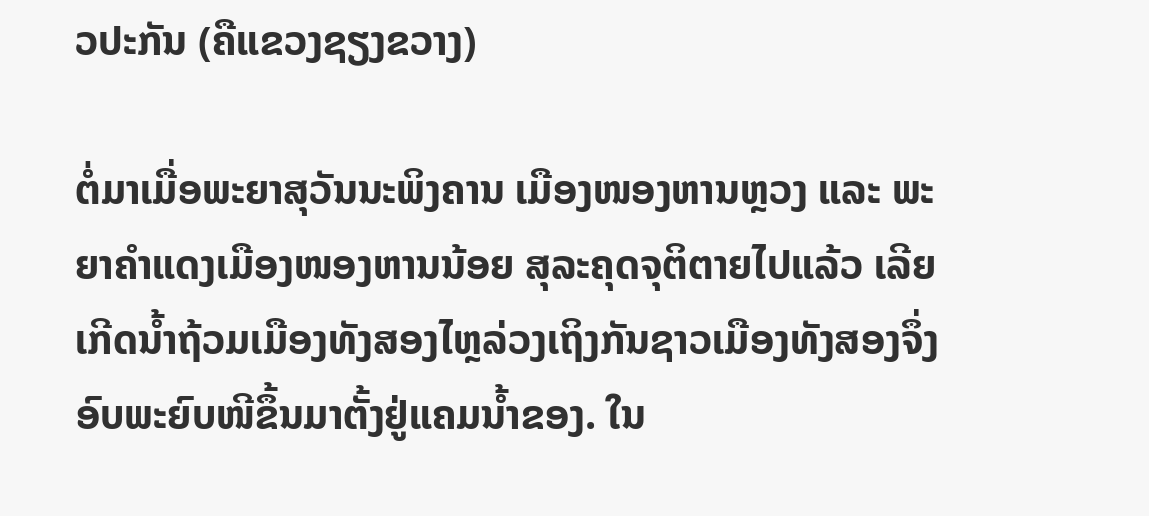ວປະກັນ (ຄືແຂວງຊຽງຂວາງ)

ຕໍ່ມາເມື່ອພະຍາສຸວັນນະພິງຄານ ເມືອງໜອງຫານຫຼວງ ແລະ ພະຍາຄຳແດງເມືອງໜອງຫານນ້ອຍ ສຸລະຄຸດຈຸຕິຕາຍໄປແລ້ວ ເລີຍເກີດນ້ຳຖ້ວມເມືອງທັງສອງໄຫຼລ່ວງເຖິງກັນຊາວເມືອງທັງສອງຈຶ່ງອົບພະຍົບໜີຂຶ້ນມາຕັ້ງຢູ່ແຄມນ້ຳຂອງ. ໃນ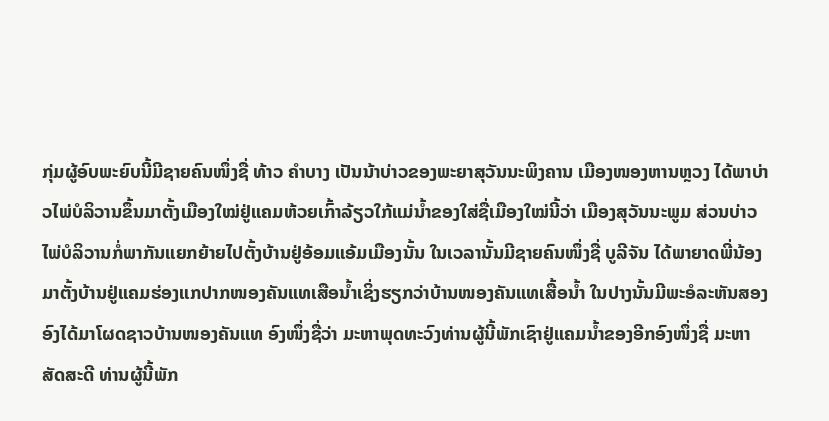ກຸ່ມຜູ້ອົບພະຍົບນີ້ມີຊາຍຄົນໜຶ່ງຊື່ ທ້າວ ຄຳບາງ ເປັນນ້າບ່າວຂອງພະຍາສຸວັນນະພິງຄານ ເມືອງໜອງຫານຫຼວງ ໄດ້ພາບ່າວໄພ່ບໍລິວານຂຶ້ນມາຕັ້ງເມືອງໃໝ່ຢູ່ແຄມຫ້ວຍເກົ້າລ້ຽວໃກ້ແມ່ນ້ຳຂອງໃສ່ຊື່ເມືອງໃໝ່ນີ້ວ່າ ເມືອງສຸວັນນະພູມ ສ່ວນບ່າວໄພ່ບໍລິວານກໍ່ພາກັນແຍກຍ້າຍໄປຕັ້ງບ້ານຢູ່ອ້ອມແອ້ມເມືອງນັ້ນ ໃນເວລານັ້ນມີຊາຍຄົນໜຶ່ງຊື່ ບູລີຈັນ ໄດ້ພາຍາດພີ່ນ້ອງມາຕັ້ງບ້ານຢູ່ແຄມຮ່ອງແກປາກໜອງຄັນແທເສືອນ້ຳເຊິ່ງຮຽກວ່າບ້ານໜອງຄັນແທເສື້ອນ້ຳ ໃນປາງນັ້ນມີພະອໍລະຫັນສອງອົງໄດ້ມາໂຜດຊາວບ້ານໜອງຄັນແທ ອົງໜຶ່ງຊື່ວ່າ ມະຫາພຸດທະວົງທ່ານຜູ້ນີ້ພັກເຊົາຢູ່ແຄມນ້ຳຂອງອີກອົງໜຶ່ງຊື່ ມະຫາສັດສະດີ ທ່ານຜູ້ນີ້ພັກ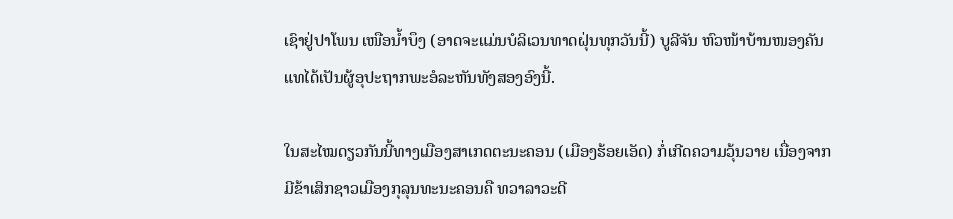ເຊົາຢູ່ປາໂພນ ເໜືອນ້ຳບຶງ (ອາດຈະແມ່ນບໍລິເວນທາດຝຸ່ນທຸກວັນນີ້) ບູລີຈັນ ຫົວໜ້າບ້ານໜອງຄັນແທໄດ້ເປັນຜູ້ອຸປະຖາກພະອໍລະຫັນທັງສອງອົງນີ້.

ໃນສະໄໝດຽວກັນນີ້ທາງເມືອງສາເກດຕະນະຄອນ (ເມືອງຮ້ອຍເອັດ) ກໍ່ເກີດຄວາມວຸ້ນວາຍ ເນື່ອງຈາກມີຂ້າເສິກຊາວເມືອງກຸລຸນທະນະຄອນຄື ທວາລາວະດີ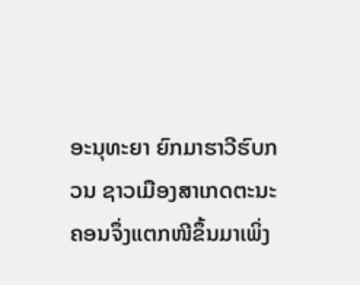ອະນຸທະຍາ ຍົກມາຮາວີຮົບກວນ ຊາວເມືອງສາເກດຕະນະຄອນຈຶ່ງແຕກໜີຂຶ້ນມາເພິ່ງ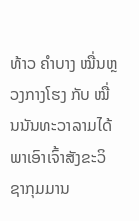ທ້າວ ຄຳບາງ ໝື່ນຫຼວງກາງໂຮງ ກັບ ໝື່ນນັນທະວາລາມໄດ້ພາເອົາເຈົ້າສັງຂະວິຊາກຸມມານ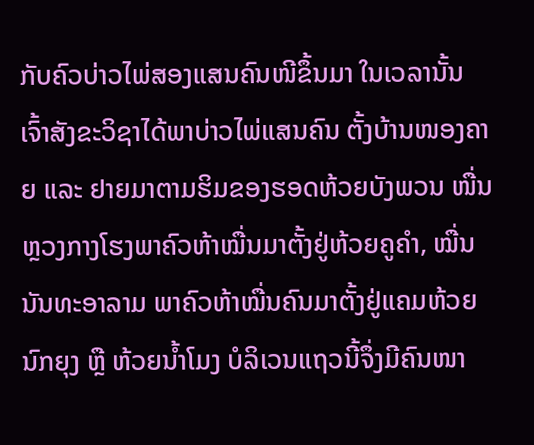ກັບຄົວບ່າວໄພ່ສອງແສນຄົນໜີຂຶ້ນມາ ໃນເວລານັ້ນ ເຈົ້າສັງຂະວິຊາໄດ້ພາບ່າວໄພ່ແສນຄົນ ຕັ້ງບ້ານໜອງຄາຍ ແລະ ຢາຍມາຕາມຮິມຂອງຮອດຫ້ວຍບັງພວນ ໜື່ນຫຼວງກາງໂຮງພາຄົວຫ້າໝື່ນມາຕັ້ງຢູ່ຫ້ວຍຄູຄຳ, ໝື່ນນັນທະອາລາມ ພາຄົວຫ້າໝື່ນຄົນມາຕັ້ງຢູ່ແຄມຫ້ວຍນົກຍຸງ ຫຼື ຫ້ວຍນ້ຳໂມງ ບໍລິເວນແຖວນີ້ຈຶ່ງມີຄົນໜາ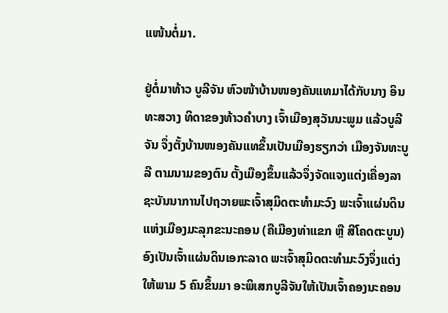ແໜ້ນຕໍ່ມາ.

ຢູ່ຕໍ່ມາທ້າວ ບູລີຈັນ ຫົວໜ້າບ້ານໜອງຄັນແທມາໄດ້ກັບນາງ ອິນທະສວາງ ທິດາຂອງທ້າວຄຳບາງ ເຈົ້າເມືອງສຸວັນນະພູມ ແລ້ວບູລີຈັນ ຈຶ່ງຕັ້ງບ້ານໜອງຄັນແທຂຶ້ນເປັນເມືອງຮຽກວ່າ ເມືອງຈັນທະບູລີ ຕາມນາມຂອງຕົນ ຕັ້ງເມືອງຂຶ້ນແລ້ວຈຶ່ງຈັດແຈງແຕ່ງເຄື່ອງລາຊະບັນນາການໄປຖວາຍພະເຈົ້າສຸມິດຕະທຳມະວົງ ພະເຈົ້າແຜ່ນດິນແຫ່ງເມືອງມະລຸກຂະນະຄອນ (ຄືເມືອງທ່າແຂກ ຫຼື ສີໂຄດຕະບູນ) ອົງເປັນເຈົ້າແຜ່ນດິນເອກະລາດ ພະເຈົ້າສຸມິດຕະທຳມະວົງຈຶ່ງແຕ່ງໃຫ້ພາມ 5 ຄົນຂຶ້ນມາ ອະພິເສກບູລີຈັນໃຫ້ເປັນເຈົ້າຄອງນະຄອນ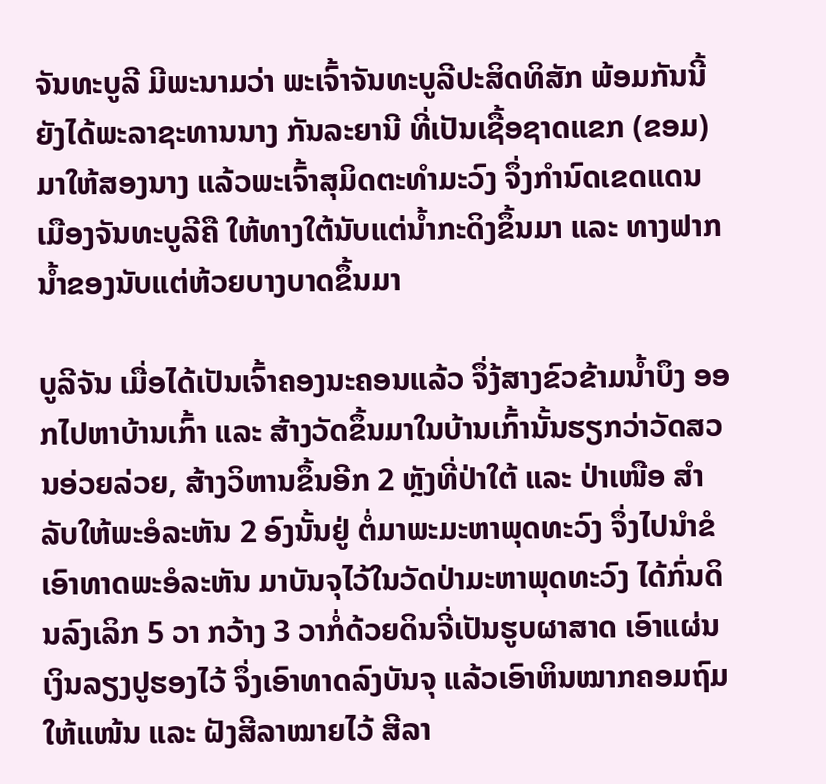ຈັນທະບູລີ ມີພະນາມວ່າ ພະເຈົ້າຈັນທະບູລີປະສິດທິສັກ ພ້ອມກັນນີ້ຍັງໄດ້ພະລາຊະທານນາງ ກັນລະຍານີ ທີ່ເປັນເຊື້ອຊາດແຂກ (ຂອມ) ມາໃຫ້ສອງນາງ ແລ້ວພະເຈົ້າສຸມິດຕະທຳມະວົງ ຈຶ່ງກຳນົດເຂດແດນເມືອງຈັນທະບູລີຄື ໃຫ້ທາງໃຕ້ນັບແຕ່ນ້ຳກະດິງຂຶ້ນມາ ແລະ ທາງຟາກນ້ຳຂອງນັບແຕ່ຫ້ວຍບາງບາດຂຶ້ນມາ

ບູລີຈັນ ເມື່ອໄດ້ເປັນເຈົ້າຄອງນະຄອນແລ້ວ ຈຶ່ງ້ສາງຂົວຂ້າມນ້ຳບຶງ ອອກໄປຫາບ້ານເກົ້າ ແລະ ສ້າງວັດຂຶ້ນມາໃນບ້ານເກົ້ານັ້ນຮຽກວ່າວັດສວນອ່ວຍລ່ວຍ, ສ້າງວິຫານຂຶ້ນອີກ 2 ຫຼັງທີ່ປ່າໃຕ້ ແລະ ປ່າເໜືອ ສຳລັບໃຫ້ພະອໍລະຫັນ 2 ອົງນັ້ນຢູ່ ຕໍ່ມາພະມະຫາພຸດທະວົງ ຈຶ່ງໄປນຳຂໍເອົາທາດພະອໍລະຫັນ ມາບັນຈຸໄວ້ໃນວັດປ່າມະຫາພຸດທະວົງ ໄດ້ກົ່ນດິນລົງເລິກ 5 ວາ ກວ້າງ 3 ວາກໍ່ດ້ວຍດິນຈີ່ເປັນຮູບຜາສາດ ເອົາແຜ່ນເງິນລຽງປູຮອງໄວ້ ຈຶ່ງເອົາທາດລົງບັນຈຸ ແລ້ວເອົາຫິນໝາກຄອມຖົມໃຫ້ແໜ້ນ ແລະ ຝັງສີລາໝາຍໄວ້ ສີລາ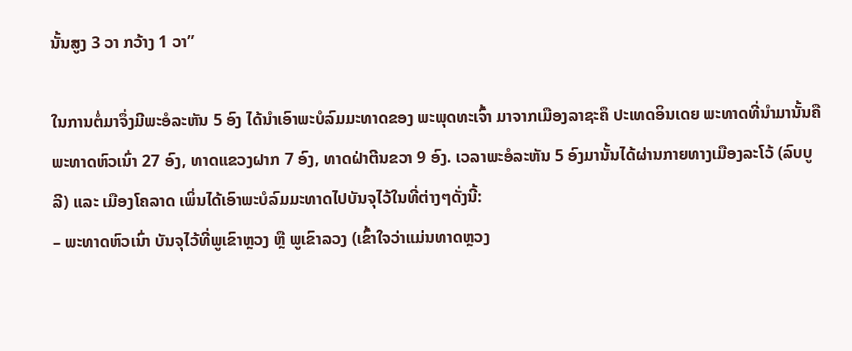ນັ້ນສູງ 3 ວາ ກວ້າງ 1 ວາ”

ໃນການຕໍ່ມາຈຶ່ງມີພະອໍລະຫັນ 5 ອົງ ໄດ້ນຳເອົາພະບໍລົມມະທາດຂອງ ພະພຸດທະເຈົ້າ ມາຈາກເມືອງລາຊະຄຶ ປະເທດອິນເດຍ ພະທາດທີ່ນຳມານັ້ນຄື ພະທາດຫົວເນົ່າ 27 ອົງ, ທາດແຂວງຝາກ 7 ອົງ, ທາດຝ່າຕີນຂວາ 9 ອົງ. ເວລາພະອໍລະຫັນ 5 ອົງມານັ້ນໄດ້ຜ່ານກາຍທາງເມືອງລະໂວ້ (ລົບບູລີ) ແລະ ເມືອງໂຄລາດ ເພິ່ນໄດ້ເອົາພະບໍລົມມະທາດໄປບັນຈຸໄວ້ໃນທີ່ຕ່າງໆດັ່ງນີ້:
– ພະທາດຫົວເນົ່າ ບັນຈຸໄວ້ທີ່ພູເຂົາຫຼວງ ຫຼື ພູເຂົາລວງ (ເຂົ້າໃຈວ່າແມ່ນທາດຫຼວງ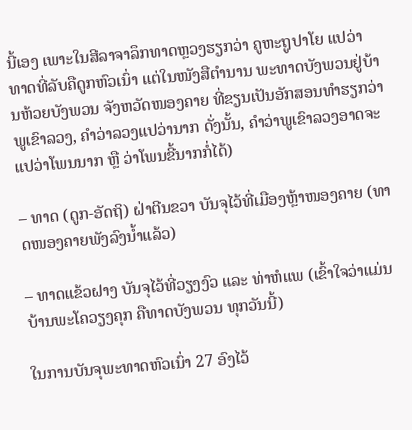ນີ້ເອງ ເພາະໃນສີລາຈາລຶກທາດຫຼວງຮຽກວ່າ ຄູຫະຖູປາໂຍ ແປວ່າທາດທີ່ລັບຄືດູກຫົວເນົ່າ ແຕ່ໃນໜັງສືຕຳນານ ພະທາດບັງພວນຢູ່ບ້ານຫ້ວຍບັງພວນ ຈັງຫວັດໜອງຄາຍ ທີ່ຂຽນເປັນອັກສອນທຳຮຽກວ່າ ພູເຂົາລວງ, ຄຳວ່າລວງແປວ່ານາກ ດັ່ງນັ້ນ, ຄຳວ່າພູເຂົາລວງອາດຈະແປວ່າໂພນນາກ ຫຼື ວ່າໂພນຂີ້ນາກກໍ່ໄດ້)

– ທາດ (ດູກ-ອັດຖິ) ຝ່າຕີນຂວາ ບັນຈຸໄວ້ທີ່ເມືອງຫຼ້າໜອງຄາຍ (ທາດໜອງຄາຍພັງລົງນ້ຳແລ້ວ)

– ທາດແຂ້ວຝາງ ບັນຈຸໄວ້ທີ່ວຽງງົວ ແລະ ທ່າຫໍແພ (ເຂົ້າໃຈວ່າແມ່ນບ້ານພະໂຄວຽງຄຸກ ຄືທາດບັງພວນ ທຸກວັນນີ້)

ໃນການບັນຈຸພະທາດຫົວເນົ່າ 27 ອົງໄວ້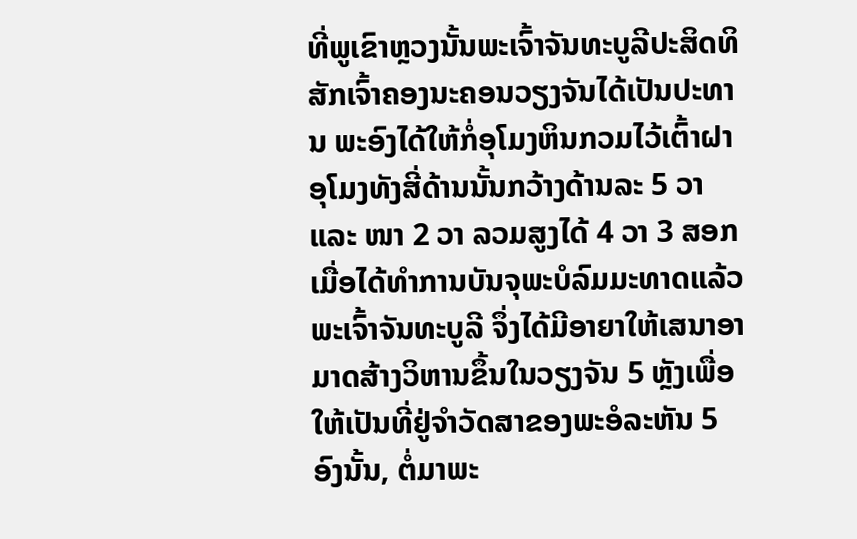ທີ່ພູເຂົາຫຼວງນັ້ນພະເຈົ້າຈັນທະບູລີປະສິດທິສັກເຈົ້າຄອງນະຄອນວຽງຈັນໄດ້ເປັນປະທານ ພະອົງໄດ້ໃຫ້ກໍ່ອຸໂມງຫິນກວມໄວ້ເຕົ້າຝາອຸໂມງທັງສີ່ດ້ານນັ້ນກວ້າງດ້ານລະ 5 ວາ ແລະ ໜາ 2 ວາ ລວມສູງໄດ້ 4 ວາ 3 ສອກ ເມື່ອໄດ້ທຳການບັນຈຸພະບໍລົມມະທາດແລ້ວ ພະເຈົ້າຈັນທະບູລີ ຈຶ່ງໄດ້ມີອາຍາໃຫ້ເສນາອາມາດສ້າງວິຫານຂຶ້ນໃນວຽງຈັນ 5 ຫຼັງເພື່ອໃຫ້ເປັນທີ່ຢູ່ຈຳວັດສາຂອງພະອໍລະຫັນ 5 ອົງນັ້ນ, ຕໍ່ມາພະ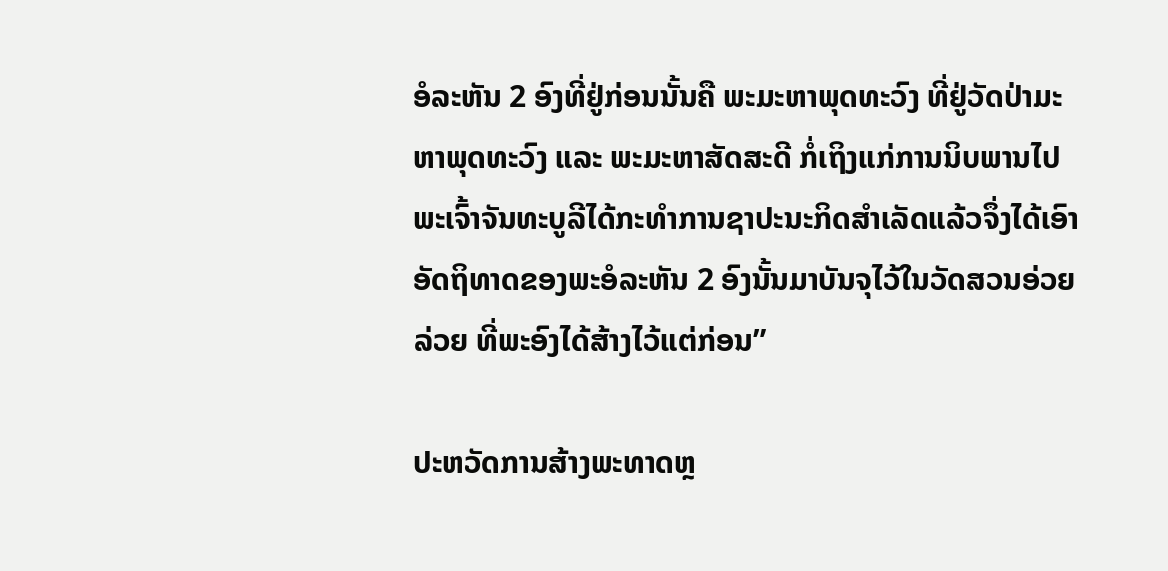ອໍລະຫັນ 2 ອົງທີ່ຢູ່ກ່ອນນັ້ນຄື ພະມະຫາພຸດທະວົງ ທີ່ຢູ່ວັດປ່າມະຫາພຸດທະວົງ ແລະ ພະມະຫາສັດສະດີ ກໍ່ເຖິງແກ່ການນິບພານໄປ ພະເຈົ້າຈັນທະບູລີໄດ້ກະທຳການຊາປະນະກິດສຳເລັດແລ້ວຈຶ່ງໄດ້ເອົາອັດຖິທາດຂອງພະອໍລະຫັນ 2 ອົງນັ້ນມາບັນຈຸໄວ້ໃນວັດສວນອ່ວຍລ່ວຍ ທີ່ພະອົງໄດ້ສ້າງໄວ້ແຕ່ກ່ອນ”

ປະຫວັດການສ້າງພະທາດຫຼ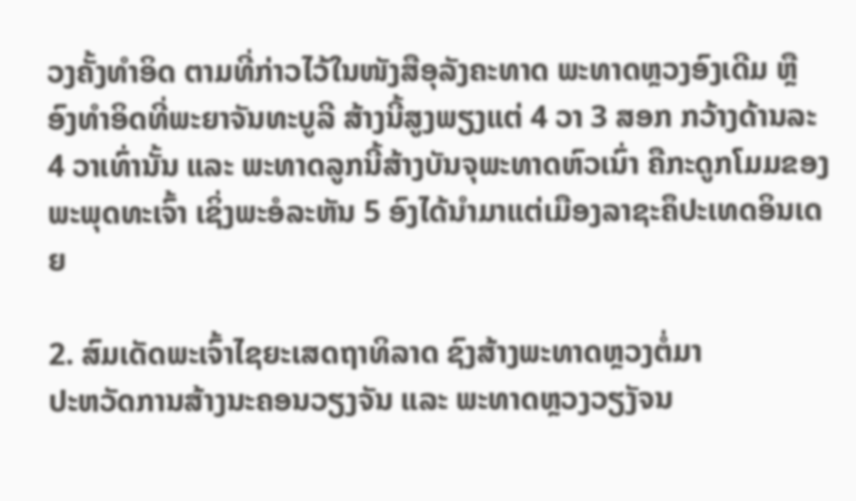ວງຄັ້ງທຳອິດ ຕາມທີ່ກ່າວໄວ້ໃນໜັງສືອຸລັງຄະທາດ ພະທາດຫຼວງອົງເດີມ ຫຼື ອົງທຳອິດທີ່ພະຍາຈັນທະບູລີ ສ້າງນີ້ສູງພຽງແຕ່ 4 ວາ 3 ສອກ ກວ້າງດ້ານລະ 4 ວາເທົ່ານັ້ນ ແລະ ພະທາດລູກນີ້ສ້າງບັນຈຸພະທາດຫົວເນົ່າ ຄືກະດູກໂມມຂອງພະພຸດທະເຈົ້າ ເຊິ່ງພະອໍລະຫັນ 5 ອົງໄດ້ນຳມາແຕ່ເມືອງລາຊະຄຶປະເທດອິນເດຍ

2. ສົມເດັດພະເຈົ້າໄຊຍະເສດຖາທິລາດ ຊົງສ້າງພະທາດຫຼວງຕໍ່ມາ
ປະຫວັດການສ້າງນະຄອນວຽງຈັນ ແລະ ພະທາດຫຼວງວຽງັຈນ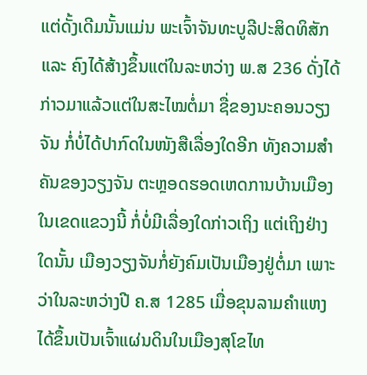ແຕ່ດັ້ງເດີມນັ້ນແມ່ນ ພະເຈົ້າຈັນທະບູລີປະສິດທິສັກ ແລະ ຄົງໄດ້ສ້າງຂຶ້ນແຕ່ໃນລະຫວ່າງ ພ.ສ 236 ດັ່ງໄດ້ກ່າວມາແລ້ວແຕ່ໃນສະໄໝຕໍ່ມາ ຊື່ຂອງນະຄອນວຽງຈັນ ກໍ່ບໍ່ໄດ້ປາກົດໃນໜັງສືເລື່ອງໃດອີກ ທັງຄວາມສຳຄັນຂອງວຽງຈັນ ຕະຫຼອດຮອດເຫດການບ້ານເມືອງໃນເຂດແຂວງນີ້ ກໍ່ບໍ່ມີເລື່ອງໃດກ່າວເຖິງ ແຕ່ເຖິງຢ່າງໃດນັ້ນ ເມືອງວຽງຈັນກໍ່ຍັງຄົມເປັນເມືອງຢູ່ຕໍ່ມາ ເພາະວ່າໃນລະຫວ່າງປີ ຄ.ສ 1285 ເມື່ອຂຸນລາມຄຳແຫງໄດ້ຂຶ້ນເປັນເຈົ້າແຜ່ນດິນໃນເມືອງສຸໂຂໄທ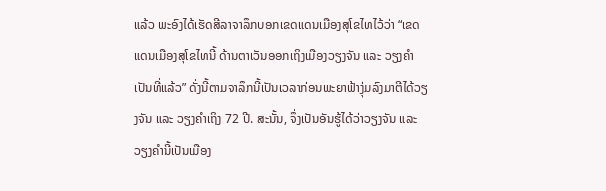ແລ້ວ ພະອົງໄດ້ເຮັດສີລາຈາລຶກບອກເຂດແດນເມືອງສຸໂຂໄທໄວ້ວ່າ “ເຂດແດນເມືອງສຸໂຂໄທນີ້ ດ້ານຕາເວັນອອກເຖິງເມືອງວຽງຈັນ ແລະ ວຽງຄຳ ເປັນທີ່ແລ້ວ” ດັ່ງນີ້ຕາມຈາລຶກນີ້ເປັນເວລາກ່ອນພະຍາຟ້າງຸ່ມລົງມາຕີໄດ້ວຽງຈັນ ແລະ ວຽງຄຳເຖິງ 72 ປີ. ສະນັ້ນ, ຈຶ່ງເປັນອັນຮູ້ໄດ້ວ່າວຽງຈັນ ແລະ ວຽງຄຳນີ້ເປັນເມືອງ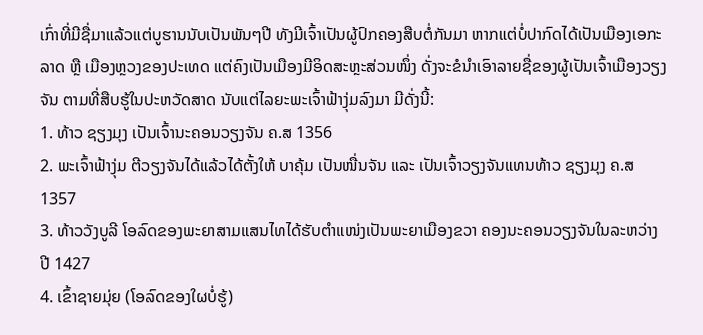ເກົ່າທີ່ມີຊື່ມາແລ້ວແຕ່ບູຮານນັບເປັນພັນໆປີ ທັງມີເຈົ້າເປັນຜູ້ປົກຄອງສືບຕໍ່ກັນມາ ຫາກແຕ່ບໍ່ປາກົດໄດ້ເປັນເມືອງເອກະລາດ ຫຼື ເມືອງຫຼວງຂອງປະເທດ ແຕ່ຄົງເປັນເມືອງມີອິດສະຫຼະສ່ວນໜຶ່ງ ດັ່ງຈະຂໍນຳເອົາລາຍຊື່ຂອງຜູ້ເປັນເຈົ້າເມືອງວຽງຈັນ ຕາມທີ່ສືບຮູ້ໃນປະຫວັດສາດ ນັບແຕ່ໄລຍະພະເຈົ້າຟ້າງຸ່ມລົງມາ ມີດັ່ງນີ້:
1. ທ້າວ ຊຽງມຸງ ເປັນເຈົ້ານະຄອນວຽງຈັນ ຄ.ສ 1356
2. ພະເຈົ້າຟ້າງຸ່ມ ຕີວຽງຈັນໄດ້ແລ້ວໄດ້ຕັ້ງໃຫ້ ບາຄຸ້ມ ເປັນໜື່ນຈັນ ແລະ ເປັນເຈົ້າວຽງຈັນແທນທ້າວ ຊຽງມຸງ ຄ.ສ 1357
3. ທ້າວວັງບູລີ ໂອລົດຂອງພະຍາສາມແສນໄທໄດ້ຮັບຕຳແໜ່ງເປັນພະຍາເມືອງຂວາ ຄອງນະຄອນວຽງຈັນໃນລະຫວ່າງປີ 1427
4. ເຂົ້າຊາຍມຸ່ຍ (ໂອລົດຂອງໃຜບໍ່ຮູ້)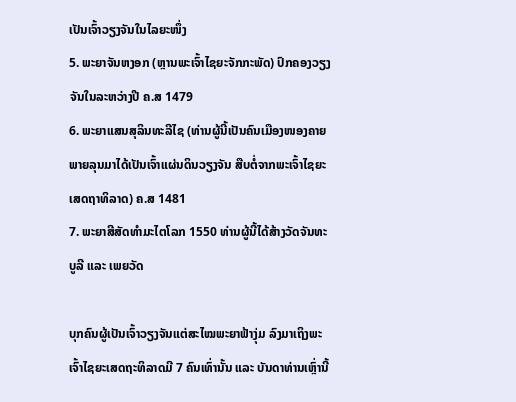ເປັນເຈົ້າວຽງຈັນໃນໄລຍະໜຶ່ງ
5. ພະຍາຈັນຫງອກ (ຫຼານພະເຈົ້າໄຊຍະຈັກກະພັດ) ປົກຄອງວຽງຈັນໃນລະຫວ່າງປີ ຄ.ສ 1479
6. ພະຍາແສນສຸລິນທະລີໄຊ (ທ່ານຜູ້ນີ້ເປັນຄົນເມືອງໜອງຄາຍ ພາຍລຸນມາໄດ້ເປັນເຈົ້າແຜ່ນດິນວຽງຈັນ ສືບຕໍ່ຈາກພະເຈົ້າໄຊຍະເສດຖາທິລາດ) ຄ.ສ 1481
7. ພະຍາສີສັດທຳມະໄຕໂລກ 1550 ທ່ານຜູ້ນີ້ໄດ້ສ້າງວັດຈັນທະບູລີ ແລະ ເພຍວັດ

ບຸກຄົນຜູ້ເປັນເຈົ້າວຽງຈັນແຕ່ສະໄໝພະຍາຟ້າງຸ່ມ ລົງມາເຖິງພະເຈົ້າໄຊຍະເສດຖະທິລາດມີ 7 ຄົນເທົ່ານັ້ນ ແລະ ບັນດາທ່ານເຫຼົ່ານີ້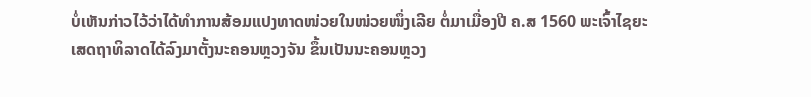ບໍ່ເຫັນກ່າວໄວ້ວ່າໄດ້ທຳການສ້ອມແປງທາດໜ່ວຍໃນໜ່ວຍໜຶ່ງເລີຍ ຕໍ່ມາເມື່ອງປີ ຄ.ສ 1560 ພະເຈົ້າໄຊຍະເສດຖາທິລາດໄດ້ລົງມາຕັ້ງນະຄອນຫຼວງຈັນ ຂຶ້ນເປັນນະຄອນຫຼວງ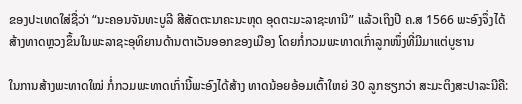ຂອງປະເທດໃສ່ຊື່ວ່າ “ນະຄອນຈັນທະບູລີ ສີສັດຕະນາຄະນະຫຸດ ອຸດຕະມະລາຊະທານີ” ແລ້ວເຖິງປີ ຄ.ສ 1566 ພະອົງຈຶ່ງໄດ້ສ້າງທາດຫຼວງຂຶ້ນໃນພະລາຊະອຸທິຍານດ້ານຕາເວັນອອກຂອງເມືອງ ໂດຍກໍ່ກວມພະທາດເກົ່າລູກໜຶ່ງທີ່ມີມາແຕ່ບູຮານ

ໃນການສ້າງພະທາດໃໝ່ ກໍ່ກວມພະທາດເກົ່ານີ້ພະອົງໄດ້ສ້າງ ທາດນ້ອຍອ້ອມເຕົ້າໃຫຍ່ 30 ລູກຮຽກວ່າ ສະມະຕິງສະປາລະນີຄື: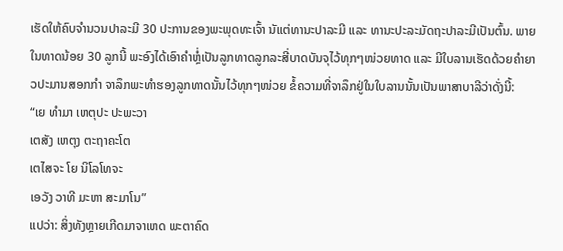ເຮັດໃຫ້ຄົບຈຳນວນປາລະມີ 30 ປະການຂອງພະພຸດທະເຈົ້າ ນັແຕ່ທານະປາລະມີ ແລະ ທານະປະລະມັດຖະປາລະມີເປັນຕົ້ນ. ພາຍໃນທາດນ້ອຍ 30 ລູກນີ້ ພະອົງໄດ້ເອົາຄຳຫຼໍ່ເປັນລູກທາດລູກລະສີ່ບາດບັນຈຸໄວ້ທຸກໆໜ່ວຍທາດ ແລະ ມີໃບລານເຮັດດ້ວຍຄຳຍາວປະມານສອກກຳ ຈາລຶກພະທຳຮອງລູກທາດນັ້ນໄວ້ທຸກໆໜ່ວຍ ຂໍ້ຄວາມທີ່ຈາລຶກຢູ່ໃນໃບລານນັ້ນເປັນພາສາບາລີວ່າດັ່ງນີ້:
“ເຍ ທຳມາ ເຫຕຸປະ ປະພະວາ
ເຕສັງ ເຫຕຸງ ຕະຖາຄະໂຕ
ເຕໄສຈະ ໂຍ ນິໂລໂທຈະ
ເອວັງ ວາທີ ມະຫາ ສະມາໂນ”
ແປວ່າ: ສິ່ງທັງຫຼາຍເກີດມາຈາເຫດ ພະຕາຄົດ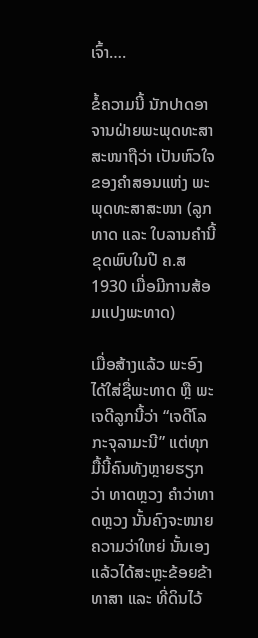ເຈົ້າ….

ຂໍ້ຄວາມນີ້ ນັກປາດອາຈານຝ່າຍພະພຸດທະສາສະໜາຖືວ່າ ເປັນຫົວໃຈຂອງຄຳສອນແຫ່ງ ພະພຸດທະສາສະໜາ (ລູກທາດ ແລະ ໃບລານຄຳນີ້ ຂຸດພົບໃນປີ ຄ.ສ 1930 ເມື່ອມີການສ້ອມແປງພະທາດ)

ເມື່ອສ້າງແລ້ວ ພະອົງໄດ້ໃສ່ຊື່ພະທາດ ຫຼື ພະເຈດີລູກນີ້ວ່າ “ເຈດີໂລກະຈຸລາມະນີ” ແຕ່ທຸກມື້ນີ້ຄົນທັງຫຼາຍຮຽກວ່າ ທາດຫຼວງ ຄຳວ່າທາດຫຼວງ ນັ້ນຄົງຈະໜາຍຄວາມວ່າໃຫຍ່ ນັ້ນເອງ ແລ້ວໄດ້ສະຫຼະຂ້ອຍຂ້າທາສາ ແລະ ທີ່ດິນໄວ້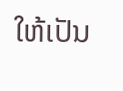ໃຫ້ເປັນ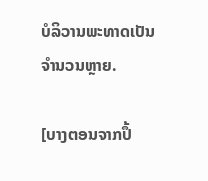ບໍລິວານພະທາດເປັນຈຳນວນຫຼາຍ.

[ບາງຕອນຈາກປຶ້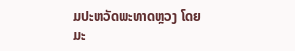ມປະຫວັດພະທາດຫຼວງ ໂດຍ ມະ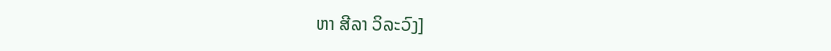ຫາ ສີລາ ວິລະວົງ]